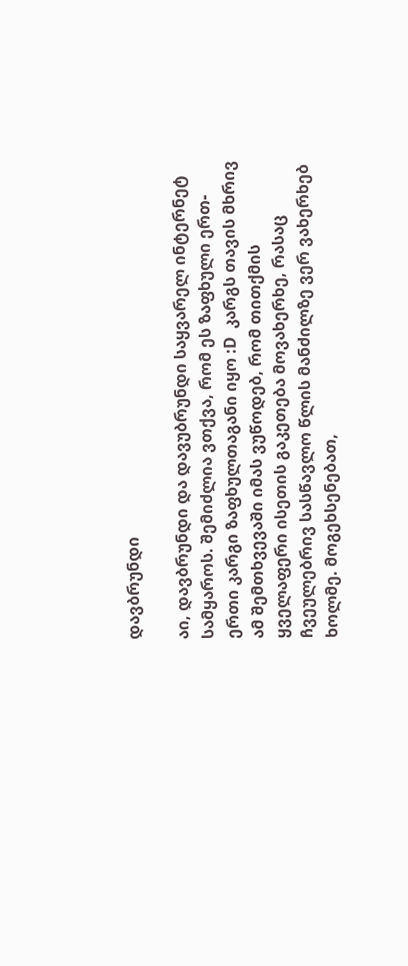დავბრუნდი

აი, დავბრუნდი და დავუბრუნდი საყვარელ ინტერნეტ სამყაროს. შემიძლია ვთქვა, რომ ეს ზაფხული ერთ-ერთი კარგი ზაფხულთაგანი იყო :D  კარგს თავის მხრივ ამ შემთხვევაში იმას ვუწოდებ, რომ თითქმის ყველაფერი ისეთის გაკეთება მოვახერხე, რასაც ჩვეულებრივ სასწავლო წლის მანძილზე ვერ ვახერხებ ხოლმე. მოგეხსენებათ,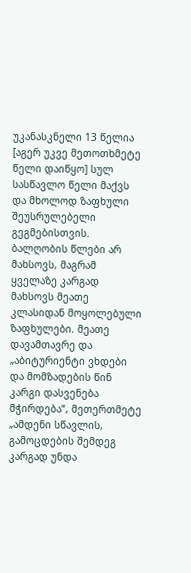უკანასკნელი 13 წელია [აგერ უკვე მეთოთხმეტე წელი დაიწყო] სულ სასწავლო წელი მაქვს და მხოლოდ ზაფხული შეუსრულებელი გეგმებისთვის. ბალღობის წლები არ მახსოვს, მაგრამ ყველაზე კარგად მახსოვს მეათე კლასიდან მოყოლებული ზაფხულები. მეათე დავამთავრე და „აბიტურიენტი ვხდები და მომზადების წინ კარგი დასვენება მჭირდება“, მეთერთმეტე „ამდენი სწავლის, გამოცდების შემდეგ კარგად უნდა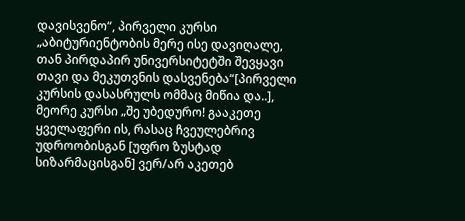დავისვენო“, პირველი კურსი „აბიტურიენტობის მერე ისე დავიღალე, თან პირდაპირ უნივერსიტეტში შევყავი თავი და მეკუთვნის დასვენება“[პირველი კურსის დასასრულს ომმაც მიწია და..], მეორე კურსი „შე უბედურო! გააკეთე ყველაფერი ის, რასაც ჩვეულებრივ უდროობისგან [უფრო ზუსტად სიზარმაცისგან] ვერ/არ აკეთებ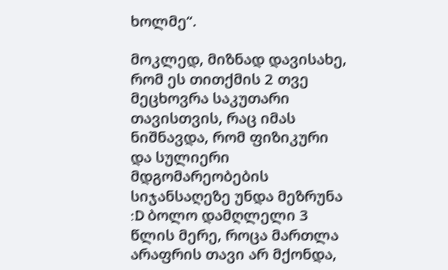ხოლმე“.

მოკლედ, მიზნად დავისახე, რომ ეს თითქმის 2 თვე მეცხოვრა საკუთარი თავისთვის, რაც იმას ნიშნავდა, რომ ფიზიკური და სულიერი მდგომარეობების სიჯანსაღეზე უნდა მეზრუნა :D ბოლო დამღლელი 3 წლის მერე, როცა მართლა არაფრის თავი არ მქონდა,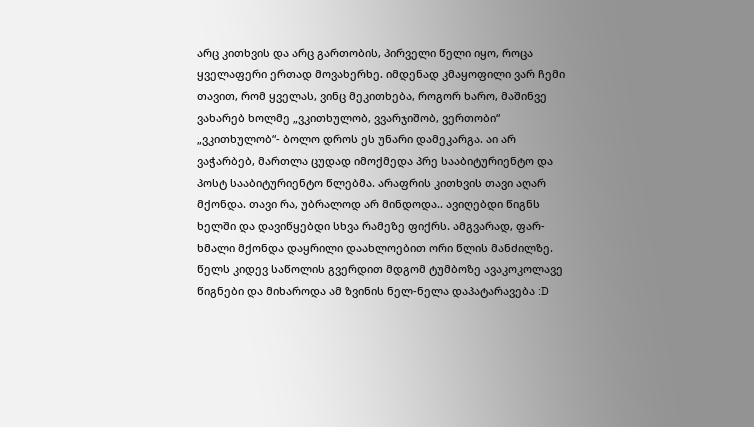არც კითხვის და არც გართობის, პირველი წელი იყო, როცა ყველაფერი ერთად მოვახერხე. იმდენად კმაყოფილი ვარ ჩემი თავით, რომ ყველას, ვინც მეკითხება, როგორ ხარო, მაშინვე ვახარებ ხოლმე „ვკითხულობ, ვვარჯიშობ, ვერთობი“
„ვკითხულობ“- ბოლო დროს ეს უნარი დამეკარგა. აი არ ვაჭარბებ, მართლა ცუდად იმოქმედა პრე სააბიტურიენტო და პოსტ სააბიტურიენტო წლებმა. არაფრის კითხვის თავი აღარ მქონდა. თავი რა, უბრალოდ არ მინდოდა.. ავიღებდი წიგნს ხელში და დავიწყებდი სხვა რამეზე ფიქრს. ამგვარად, ფარ-ხმალი მქონდა დაყრილი დაახლოებით ორი წლის მანძილზე. წელს კიდევ საწოლის გვერდით მდგომ ტუმბოზე ავაკოკოლავე წიგნები და მიხაროდა ამ ზვინის ნელ-ნელა დაპატარავება :D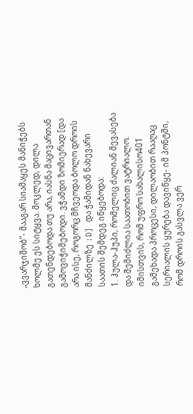„ვვარჯიშობ“- მააგარ სიამაყეს მანიჭებს ხოლმე ეს სიტყვა. მოკლედ, დილა გათენდებოდა თუ არა, იასნა მაცივართან გამოვიჭიმებოდი. ვჭამდი ზომიერად [და არა ისე, როგორც მჩვეოდა ბოლო დროის მანძილზე :D] და ჭამიდან ნახევარი საათის შემდეგ იწყებოდა:
1. ჰულა-ჰუპი, რომელიც ძალიან მევასება და შემიძლია საათობით ვატრიალო. იმისთვის, რომ უფრო სახალისო401 გამეხადა პროცესი, დილაობით რააღაც სერიალის ყურება დავიწყე- იმ პონტში, რომ დროის გასვლა ვერ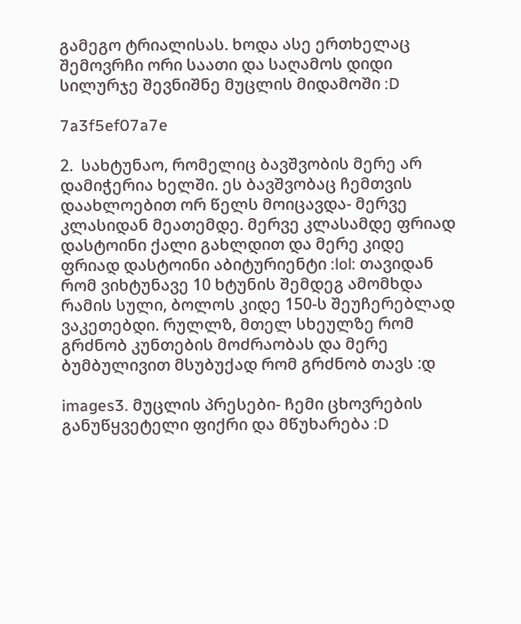გამეგო ტრიალისას. ხოდა ასე ერთხელაც შემოვრჩი ორი საათი და საღამოს დიდი სილურჯე შევნიშნე მუცლის მიდამოში :D

7a3f5ef07a7e

2.  სახტუნაო, რომელიც ბავშვობის მერე არ დამიჭერია ხელში. ეს ბავშვობაც ჩემთვის დაახლოებით ორ წელს მოიცავდა- მერვე კლასიდან მეათემდე. მერვე კლასამდე ფრიად დასტოინი ქალი გახლდით და მერე კიდე ფრიად დასტოინი აბიტურიენტი :lol: თავიდან რომ ვიხტუნავე 10 ხტუნის შემდეგ ამომხდა რამის სული, ბოლოს კიდე 150-ს შეუჩერებლად ვაკეთებდი. რულლზ, მთელ სხეულზე რომ გრძნობ კუნთების მოძრაობას და მერე ბუმბულივით მსუბუქად რომ გრძნობ თავს :დ

images3. მუცლის პრესები- ჩემი ცხოვრების განუწყვეტელი ფიქრი და მწუხარება :D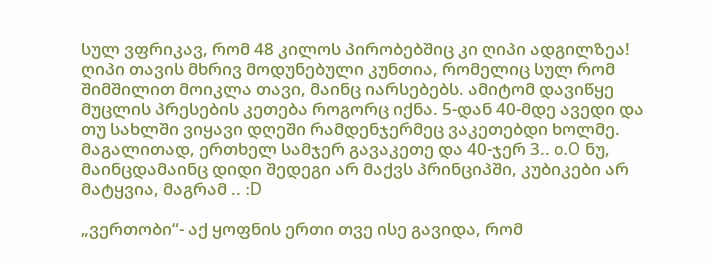სულ ვფრიკავ, რომ 48 კილოს პირობებშიც კი ღიპი ადგილზეა! ღიპი თავის მხრივ მოდუნებული კუნთია, რომელიც სულ რომ შიმშილით მოიკლა თავი, მაინც იარსებებს. ამიტომ დავიწყე მუცლის პრესების კეთება როგორც იქნა. 5-დან 40-მდე ავედი და თუ სახლში ვიყავი დღეში რამდენჯერმეც ვაკეთებდი ხოლმე. მაგალითად, ერთხელ სამჯერ გავაკეთე და 40-ჯერ 3.. o.O ნუ, მაინცდამაინც დიდი შედეგი არ მაქვს პრინციპში, კუბიკები არ მატყვია, მაგრამ .. :D

„ვერთობი“- აქ ყოფნის ერთი თვე ისე გავიდა, რომ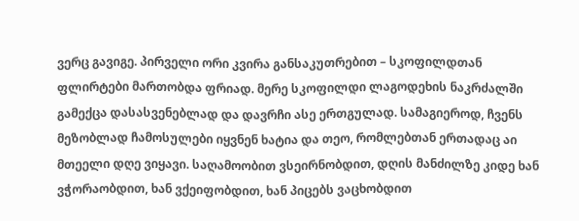ვერც გავიგე. პირველი ორი კვირა განსაკუთრებით – სკოფილდთან ფლირტები მართობდა ფრიად. მერე სკოფილდი ლაგოდეხის ნაკრძალში გამექცა დასასვენებლად და დავრჩი ასე ერთგულად. სამაგიეროდ, ჩვენს მეზობლად ჩამოსულები იყვნენ ხატია და თეო, რომლებთან ერთადაც აი მთეელი დღე ვიყავი. საღამოობით ვსეირნობდით, დღის მანძილზე კიდე ხან ვჭორაობდით, ხან ვქეიფობდით, ხან პიცებს ვაცხობდით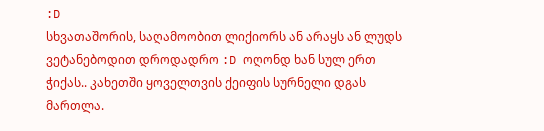:D
სხვათაშორის, საღამოობით ლიქიორს ან არაყს ან ლუდს ვეტანებოდით დროდადრო :D ოღონდ ხან სულ ერთ ჭიქას.. კახეთში ყოველთვის ქეიფის სურნელი დგას მართლა.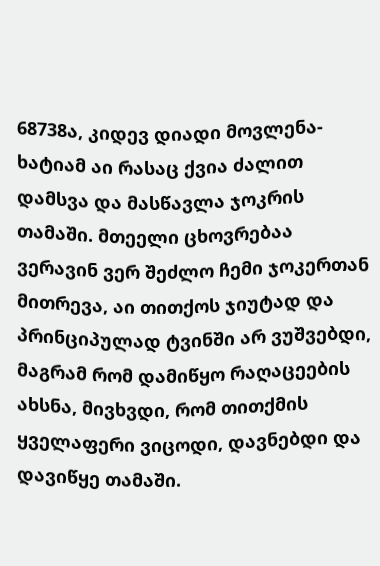68738ა, კიდევ დიადი მოვლენა- ხატიამ აი რასაც ქვია ძალით დამსვა და მასწავლა ჯოკრის თამაში. მთეელი ცხოვრებაა ვერავინ ვერ შეძლო ჩემი ჯოკერთან მითრევა, აი თითქოს ჯიუტად და პრინციპულად ტვინში არ ვუშვებდი, მაგრამ რომ დამიწყო რაღაცეების ახსნა, მივხვდი, რომ თითქმის ყველაფერი ვიცოდი, დავნებდი და დავიწყე თამაში.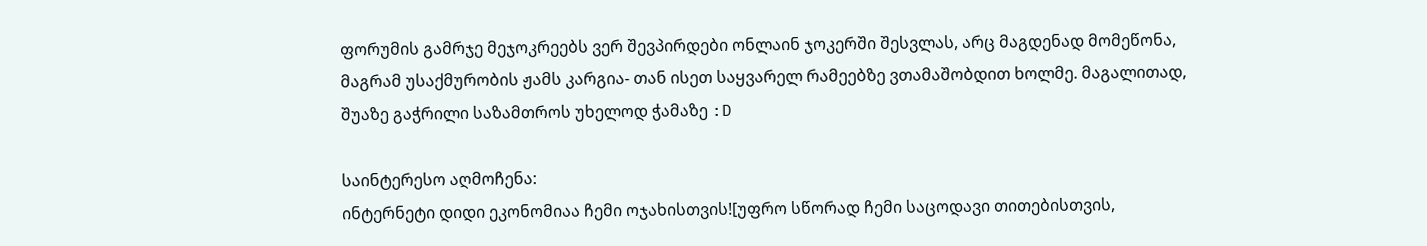ფორუმის გამრჯე მეჯოკრეებს ვერ შევპირდები ონლაინ ჯოკერში შესვლას, არც მაგდენად მომეწონა, მაგრამ უსაქმურობის ჟამს კარგია- თან ისეთ საყვარელ რამეებზე ვთამაშობდით ხოლმე. მაგალითად, შუაზე გაჭრილი საზამთროს უხელოდ ჭამაზე :D

საინტერესო აღმოჩენა:
ინტერნეტი დიდი ეკონომიაა ჩემი ოჯახისთვის![უფრო სწორად ჩემი საცოდავი თითებისთვის,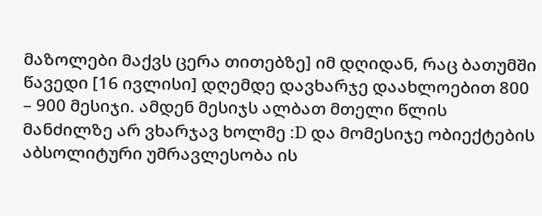მაზოლები მაქვს ცერა თითებზე] იმ დღიდან, რაც ბათუმში წავედი [16 ივლისი] დღემდე დავხარჯე დაახლოებით 800 – 900 მესიჯი. ამდენ მესიჯს ალბათ მთელი წლის მანძილზე არ ვხარჯავ ხოლმე :D და მომესიჯე ობიექტების აბსოლიტური უმრავლესობა ის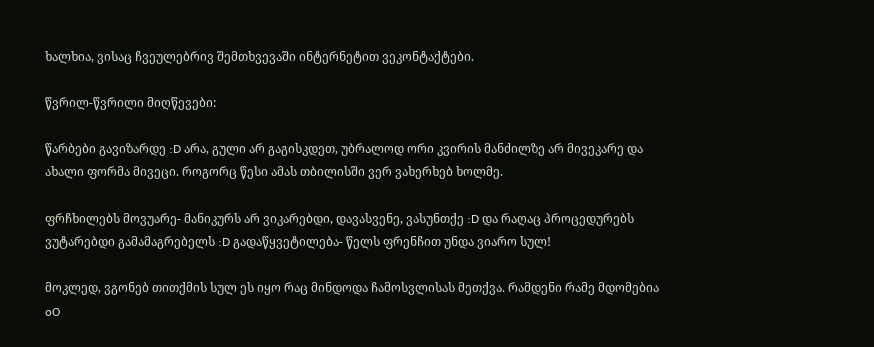ხალხია, ვისაც ჩვეულებრივ შემთხვევაში ინტერნეტით ვეკონტაქტები.

წვრილ-წვრილი მიღწევები:

წარბები გავიზარდე :D არა, გული არ გაგისკდეთ, უბრალოდ ორი კვირის მანძილზე არ მივეკარე და ახალი ფორმა მივეცი. როგორც წესი ამას თბილისში ვერ ვახერხებ ხოლმე.

ფრჩხილებს მოვუარე- მანიკურს არ ვიკარებდი, დავასვენე, ვასუნთქე :D და რაღაც პროცედურებს ვუტარებდი გამამაგრებელს :D გადაწყვეტილება- წელს ფრენჩით უნდა ვიარო სულ!

მოკლედ, ვგონებ თითქმის სულ ეს იყო რაც მინდოდა ჩამოსვლისას მეთქვა. რამდენი რამე მდომებია oO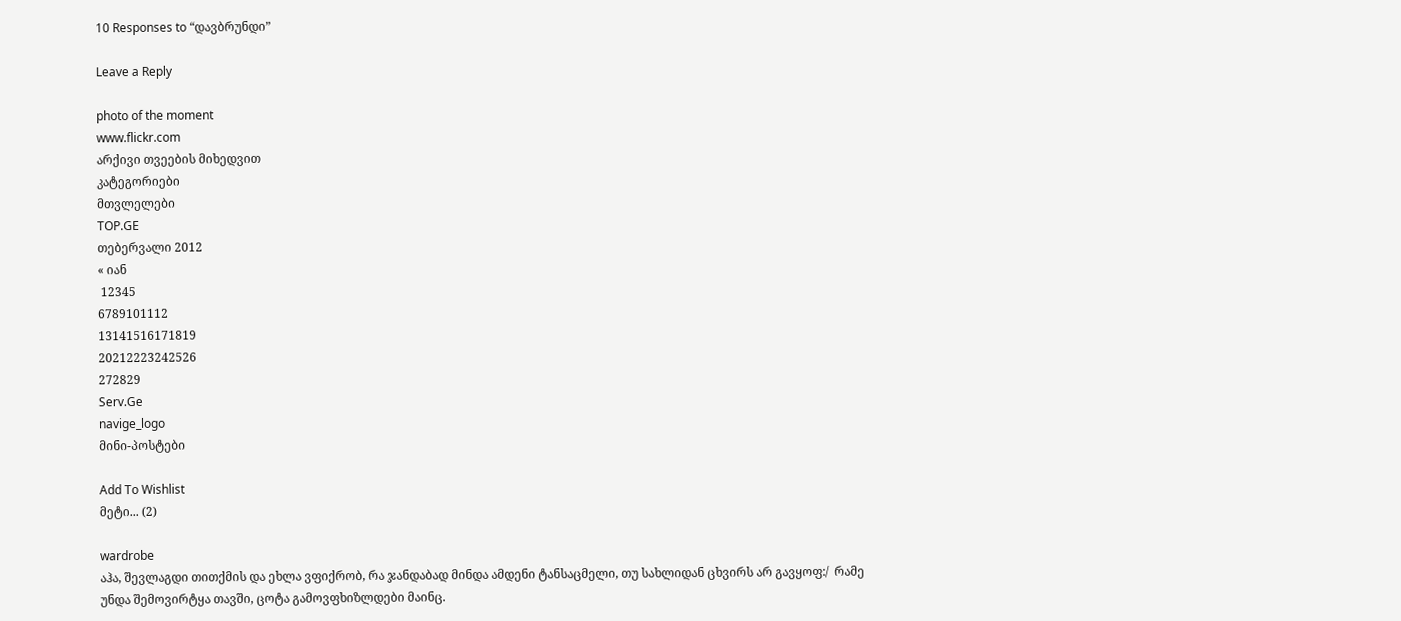10 Responses to “დავბრუნდი”

Leave a Reply

photo of the moment
www.flickr.com
არქივი თვეების მიხედვით
კატეგორიები
მთვლელები
TOP.GE
თებერვალი 2012
« იან
 12345
6789101112
13141516171819
20212223242526
272829
Serv.Ge
navige_logo
მინი-პოსტები

Add To Wishlist
მეტი... (2)

wardrobe
აჰა, შევლაგდი თითქმის და ეხლა ვფიქრობ, რა ჯანდაბად მინდა ამდენი ტანსაცმელი, თუ სახლიდან ცხვირს არ გავყოფ:/  რამე უნდა შემოვირტყა თავში, ცოტა გამოვფხიზლდები მაინც.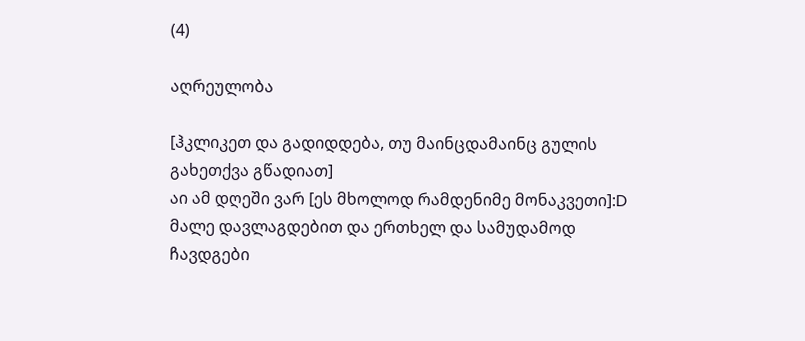(4)

აღრეულობა

[ჰკლიკეთ და გადიდდება, თუ მაინცდამაინც გულის გახეთქვა გწადიათ]
აი ამ დღეში ვარ [ეს მხოლოდ რამდენიმე მონაკვეთი]:D
მალე დავლაგდებით და ერთხელ და სამუდამოდ ჩავდგები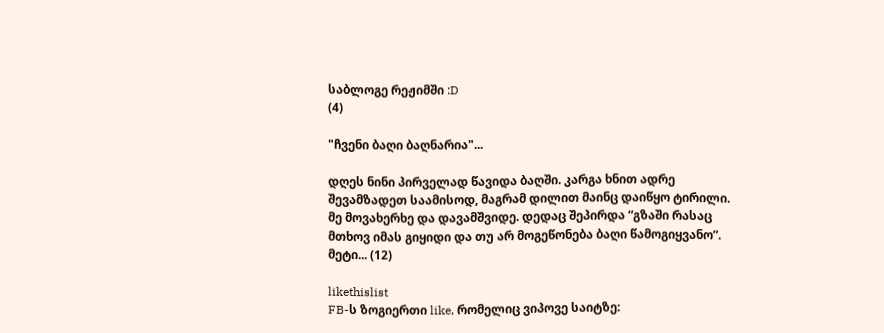საბლოგე რეჟიმში :D
(4)

"ჩვენი ბაღი ბაღნარია"...

დღეს ნინი პირველად წავიდა ბაღში. კარგა ხნით ადრე შევამზადეთ საამისოდ, მაგრამ დილით მაინც დაიწყო ტირილი.
მე მოვახერხე და დავამშვიდე. დედაც შეპირდა “გზაში რასაც მთხოვ იმას გიყიდი და თუ არ მოგეწონება ბაღი წამოგიყვანო”. მეტი... (12)

likethislist
FB-ს ზოგიერთი like, რომელიც ვიპოვე საიტზე: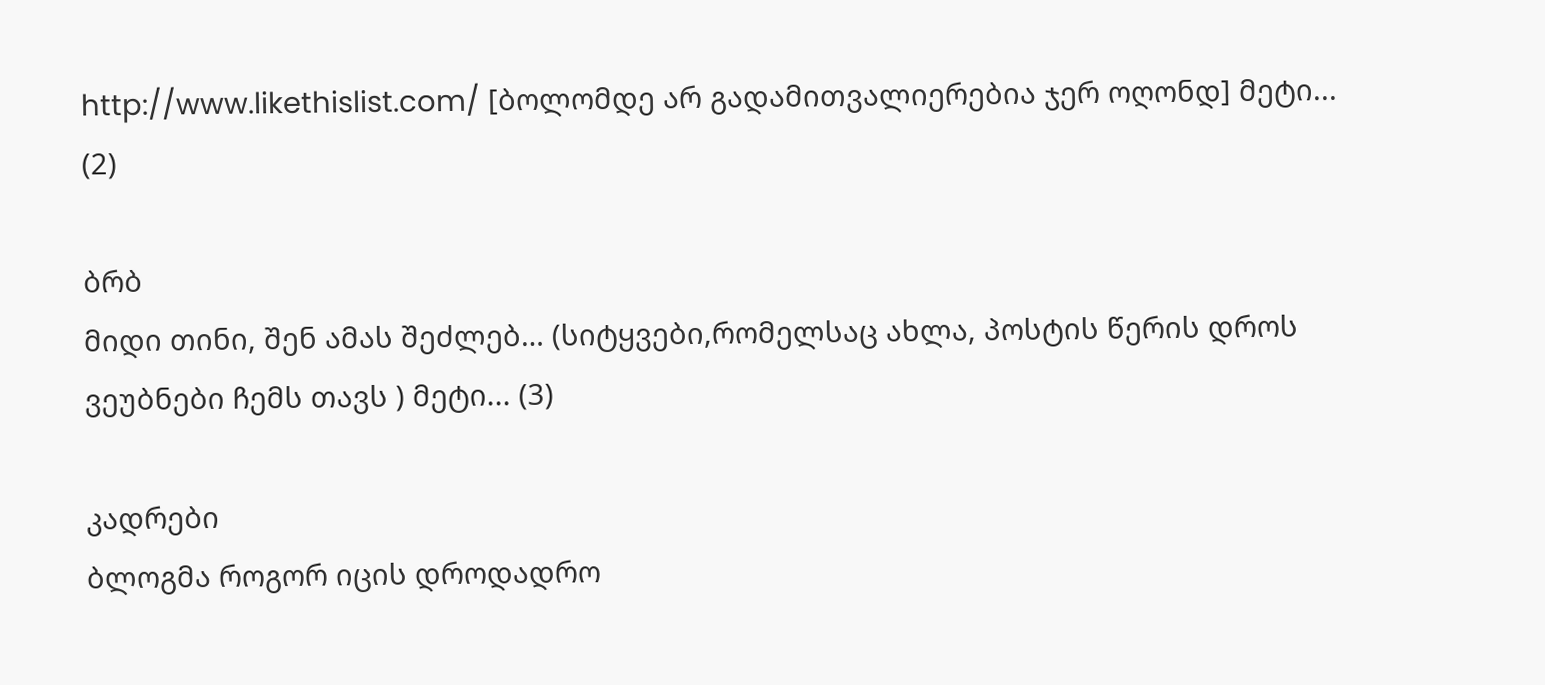http://www.likethislist.com/ [ბოლომდე არ გადამითვალიერებია ჯერ ოღონდ] მეტი... (2)

ბრბ
მიდი თინი, შენ ამას შეძლებ… (სიტყვები,რომელსაც ახლა, პოსტის წერის დროს ვეუბნები ჩემს თავს ) მეტი... (3)

კადრები
ბლოგმა როგორ იცის დროდადრო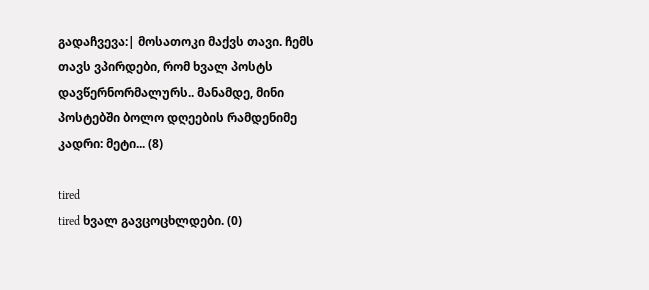გადაჩვევა:| მოსათოკი მაქვს თავი. ჩემს თავს ვპირდები, რომ ხვალ პოსტს დავწერნორმალურს.. მანამდე, მინი პოსტებში ბოლო დღეების რამდენიმე კადრი: მეტი... (8)

tired
tired ხვალ გავცოცხლდები. (0)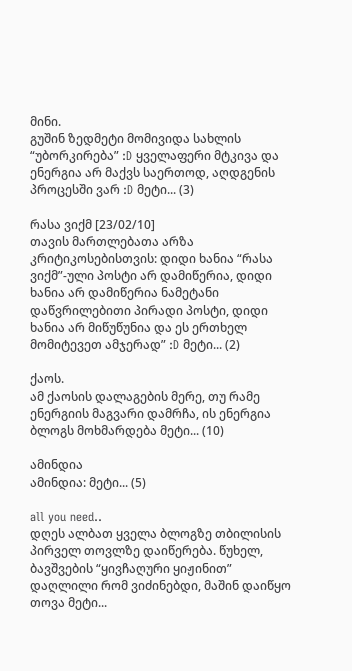მინი.
გუშინ ზედმეტი მომივიდა სახლის “უბორკირება” :D ყველაფერი მტკივა და ენერგია არ მაქვს საერთოდ, აღდგენის პროცესში ვარ :D მეტი... (3)

რასა ვიქმ [23/02/10]
თავის მართლებათა არზა კრიტიკოსებისთვის: დიდი ხანია “რასა ვიქმ”-ული პოსტი არ დამიწერია, დიდი ხანია არ დამიწერია ნამეტანი დაწვრილებითი პირადი პოსტი, დიდი ხანია არ მიწუწუნია და ეს ერთხელ მომიტევეთ ამჯერად” :D მეტი... (2)

ქაოს.
ამ ქაოსის დალაგების მერე, თუ რამე ენერგიის მაგვარი დამრჩა, ის ენერგია ბლოგს მოხმარდება მეტი... (10)

ამინდია
ამინდია: მეტი... (5)

all you need..
დღეს ალბათ ყველა ბლოგზე თბილისის პირველ თოვლზე დაიწერება. წუხელ, ბავშვების “ყივჩაღური ყიჟინით” დაღლილი რომ ვიძინებდი, მაშინ დაიწყო თოვა მეტი...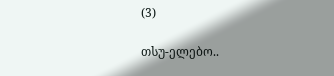(3)

თსუ-ელებო..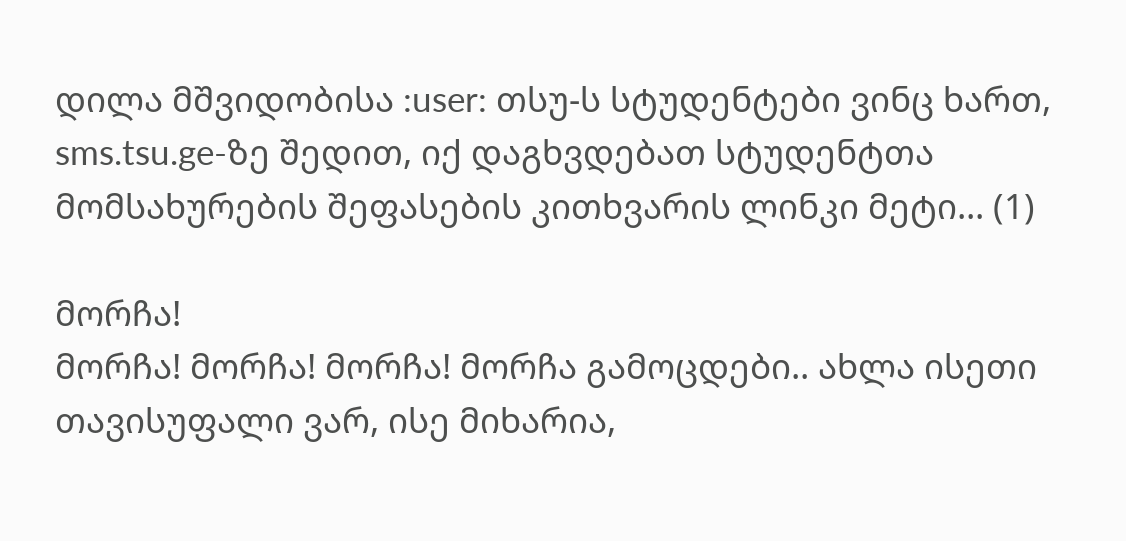დილა მშვიდობისა :user: თსუ-ს სტუდენტები ვინც ხართ, sms.tsu.ge-ზე შედით, იქ დაგხვდებათ სტუდენტთა მომსახურების შეფასების კითხვარის ლინკი მეტი... (1)

მორჩა!
მორჩა! მორჩა! მორჩა! მორჩა გამოცდები.. ახლა ისეთი თავისუფალი ვარ, ისე მიხარია,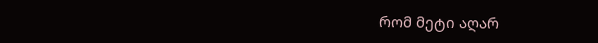რომ მეტი აღარ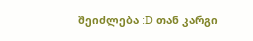შეიძლება :D თან კარგი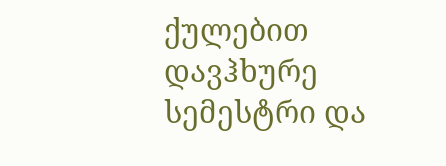ქულებით დავჰხურე სემესტრი და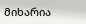მიხარია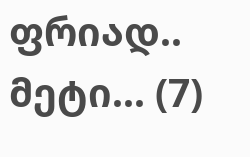ფრიად.. მეტი... (7)